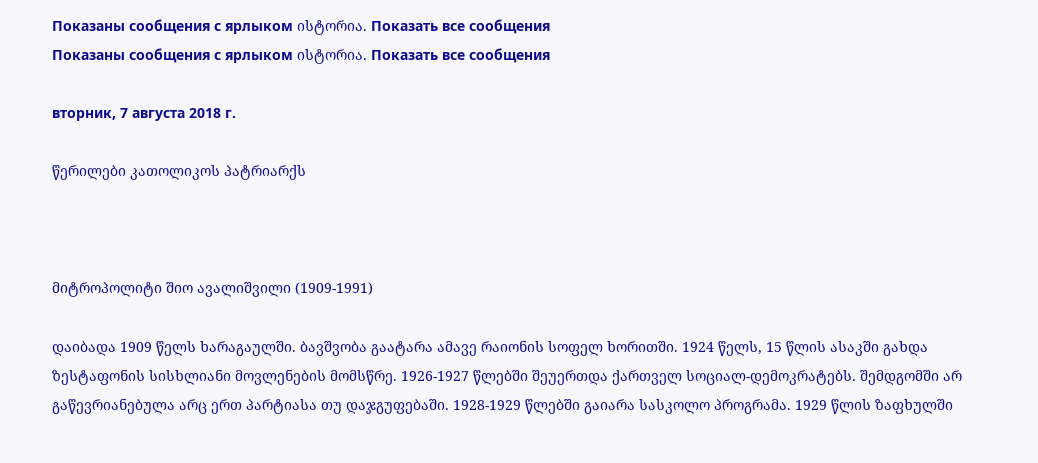Показаны сообщения с ярлыком ისტორია. Показать все сообщения
Показаны сообщения с ярлыком ისტორია. Показать все сообщения

вторник, 7 августа 2018 г.

წერილები კათოლიკოს პატრიარქს



მიტროპოლიტი შიო ავალიშვილი (1909-1991)

დაიბადა 1909 წელს ხარაგაულში. ბავშვობა გაატარა ამავე რაიონის სოფელ ხორითში. 1924 წელს, 15 წლის ასაკში გახდა ზესტაფონის სისხლიანი მოვლენების მომსწრე. 1926-1927 წლებში შეუერთდა ქართველ სოციალ-დემოკრატებს. შემდგომში არ გაწევრიანებულა არც ერთ პარტიასა თუ დაჯგუფებაში. 1928-1929 წლებში გაიარა სასკოლო პროგრამა. 1929 წლის ზაფხულში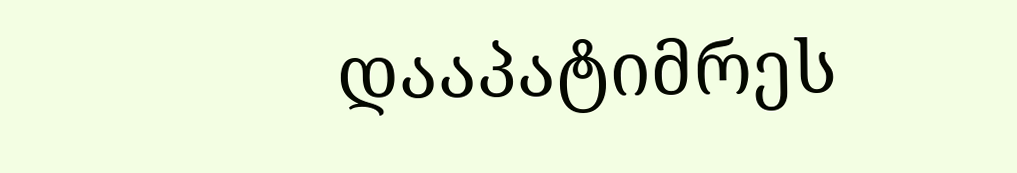დააპატიმრეს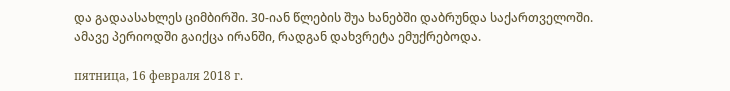და გადაასახლეს ციმბირში. 30-იან წლების შუა ხანებში დაბრუნდა საქართველოში. ამავე პერიოდში გაიქცა ირანში, რადგან დახვრეტა ემუქრებოდა.

пятница, 16 февраля 2018 г.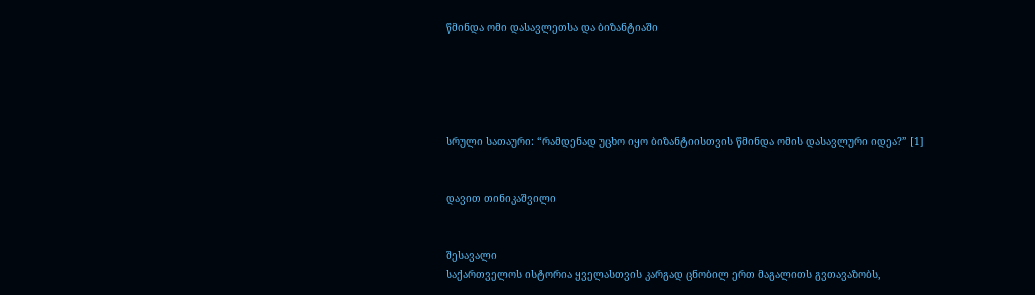წმინდა ომი დასავლეთსა და ბიზანტიაში





სრული სათაური: “რამდენად უცხო იყო ბიზანტიისთვის წმინდა ომის დასავლური იდეა?” [1]


დავით თინიკაშვილი


შესავალი
საქართველოს ისტორია ყველასთვის კარგად ცნობილ ერთ მაგალითს გვთავაზობს,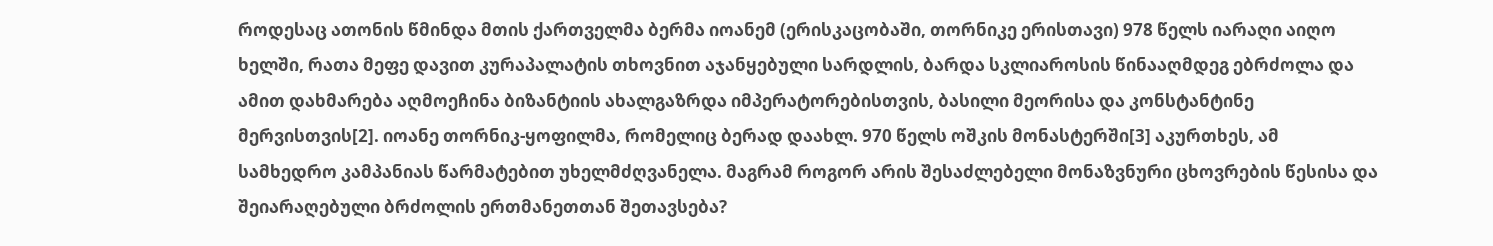როდესაც ათონის წმინდა მთის ქართველმა ბერმა იოანემ (ერისკაცობაში, თორნიკე ერისთავი) 978 წელს იარაღი აიღო ხელში, რათა მეფე დავით კურაპალატის თხოვნით აჯანყებული სარდლის, ბარდა სკლიაროსის წინააღმდეგ ებრძოლა და ამით დახმარება აღმოეჩინა ბიზანტიის ახალგაზრდა იმპერატორებისთვის, ბასილი მეორისა და კონსტანტინე მერვისთვის[2]. იოანე თორნიკ-ყოფილმა, რომელიც ბერად დაახლ. 970 წელს ოშკის მონასტერში[3] აკურთხეს, ამ სამხედრო კამპანიას წარმატებით უხელმძღვანელა. მაგრამ როგორ არის შესაძლებელი მონაზვნური ცხოვრების წესისა და შეიარაღებული ბრძოლის ერთმანეთთან შეთავსება?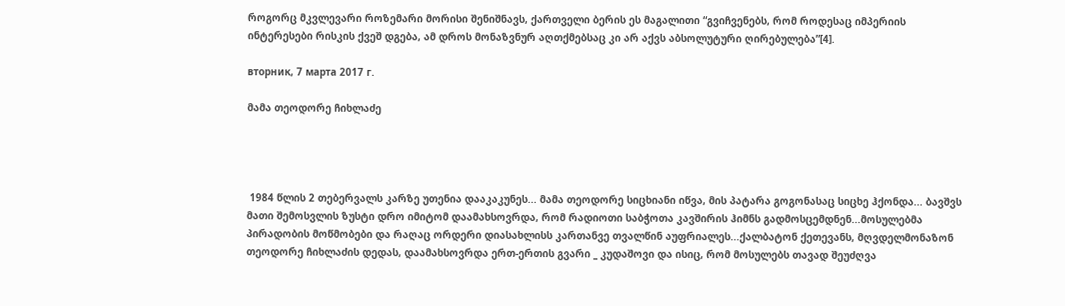როგორც მკვლევარი როზემარი მორისი შენიშნავს, ქართველი ბერის ეს მაგალითი “გვიჩვენებს, რომ როდესაც იმპერიის ინტერესები რისკის ქვეშ დგება, ამ დროს მონაზვნურ აღთქმებსაც კი არ აქვს აბსოლუტური ღირებულება”[4].

вторник, 7 марта 2017 г.

მამა თეოდორე ჩიხლაძე




 1984 წლის 2 თებერვალს კარზე უთენია დააკაკუნეს... მამა თეოდორე სიცხიანი იწვა, მის პატარა გოგონასაც სიცხე ჰქონდა... ბავშვს მათი შემოსვლის ზუსტი დრო იმიტომ დაამახსოვრდა, რომ რადიოთი საბჭოთა კავშირის ჰიმნს გადმოსცემდნენ...მოსულებმა პირადობის მოწმობები და რაღაც ორდერი დიასახლისს კართანვე თვალწინ აუფრიალეს...ქალბატონ ქეთევანს, მღვდელმონაზონ თეოდორე ჩიხლაძის დედას, დაამახსოვრდა ერთ-ერთის გვარი _ კუდაშოვი და ისიც, რომ მოსულებს თავად შეუძღვა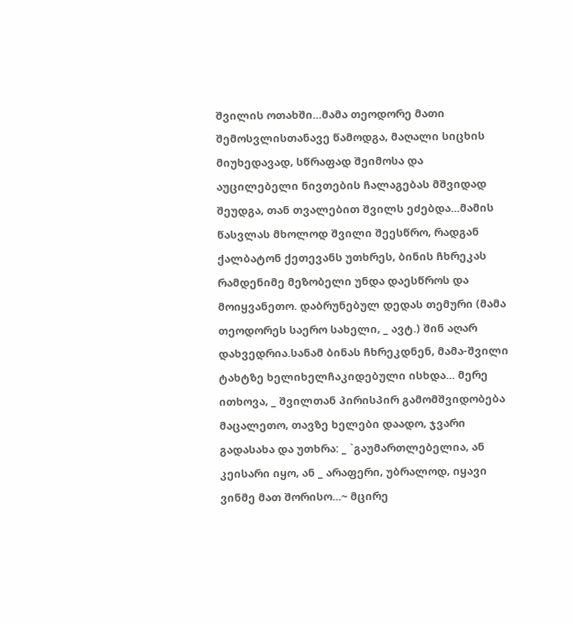შვილის ოთახში...მამა თეოდორე მათი შემოსვლისთანავე წამოდგა, მაღალი სიცხის მიუხედავად, სწრაფად შეიმოსა და აუცილებელი ნივთების ჩალაგებას მშვიდად შეუდგა, თან თვალებით შვილს ეძებდა...მამის წასვლას მხოლოდ შვილი შეესწრო, რადგან ქალბატონ ქეთევანს უთხრეს, ბინის ჩხრეკას რამდენიმე მეზობელი უნდა დაესწროს და მოიყვანეთო. დაბრუნებულ დედას თემური (მამა თეოდორეს საერო სახელი, _ ავტ.) შინ აღარ დახვედრია.სანამ ბინას ჩხრეკდნენ, მამა-შვილი ტახტზე ხელიხელჩაკიდებული ისხდა... მერე ითხოვა, _ შვილთან პირისპირ გამომშვიდობება მაცალეთო, თავზე ხელები დაადო, ჯვარი გადასახა და უთხრა: _ `გაუმართლებელია, ან კეისარი იყო, ან _ არაფერი, უბრალოდ, იყავი ვინმე მათ შორისო...~ მცირე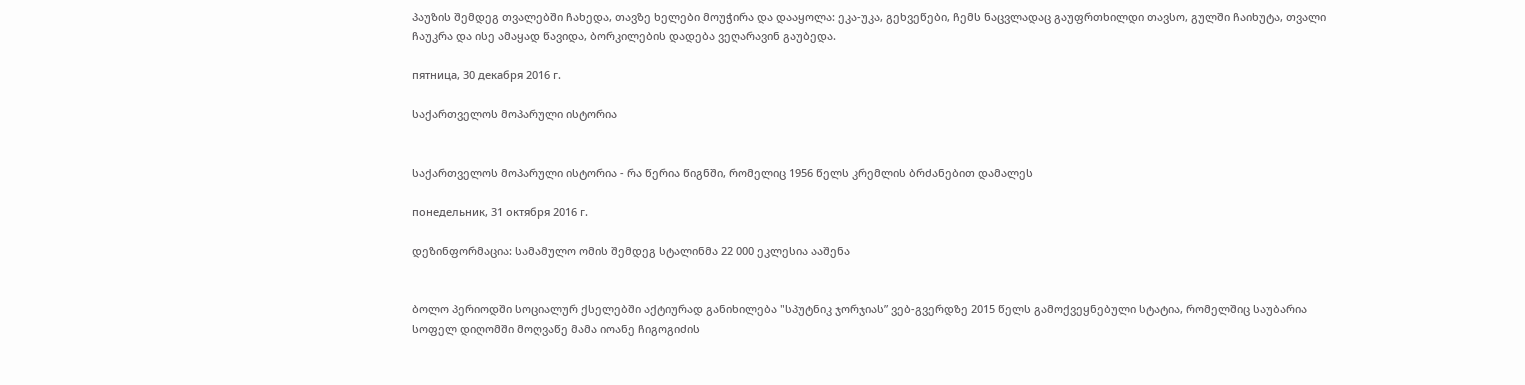პაუზის შემდეგ თვალებში ჩახედა, თავზე ხელები მოუჭირა და დააყოლა: ეკა-უკა, გეხვეწები, ჩემს ნაცვლადაც გაუფრთხილდი თავსო, გულში ჩაიხუტა, თვალი ჩაუკრა და ისე ამაყად წავიდა, ბორკილების დადება ვეღარავინ გაუბედა.

пятница, 30 декабря 2016 г.

საქართველოს მოპარული ისტორია


საქართველოს მოპარული ისტორია - რა წერია წიგნში, რომელიც 1956 წელს კრემლის ბრძანებით დამალეს

понедельник, 31 октября 2016 г.

დეზინფორმაცია: სამამულო ომის შემდეგ სტალინმა 22 000 ეკლესია ააშენა


ბოლო პერიოდში სოციალურ ქსელებში აქტიურად განიხილება "სპუტნიკ ჯორჯიას” ვებ-გვერდზე 2015 წელს გამოქვეყნებული სტატია, რომელშიც საუბარია სოფელ დიღომში მოღვაწე მამა იოანე ჩიგოგიძის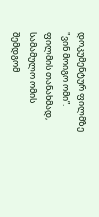დოკუმენტურ ფილმზე "ვინ მოიგო ომი”. ფილმის თანახმად, სამამულო ომის შემდგომ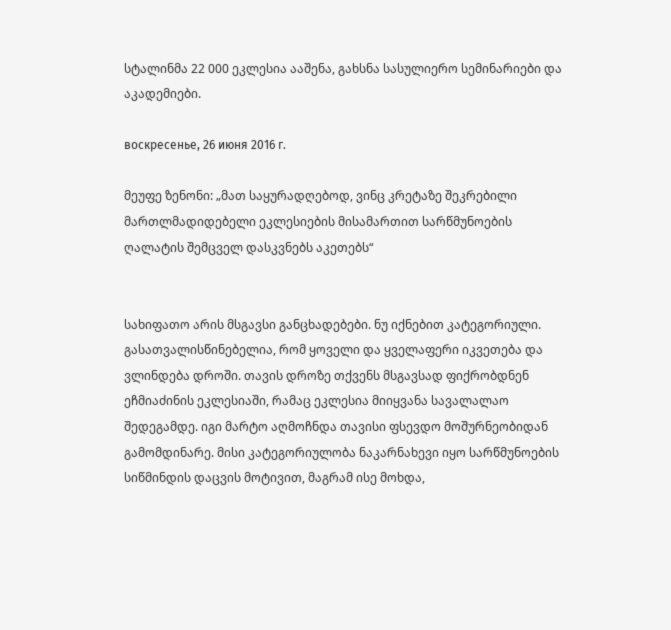სტალინმა 22 000 ეკლესია ააშენა, გახსნა სასულიერო სემინარიები და აკადემიები.

воскресенье, 26 июня 2016 г.

მეუფე ზენონი: „მათ საყურადღებოდ, ვინც კრეტაზე შეკრებილი მართლმადიდებელი ეკლესიების მისამართით სარწმუნოების ღალატის შემცველ დასკვნებს აკეთებს“


სახიფათო არის მსგავსი განცხადებები. ნუ იქნებით კატეგორიული. გასათვალისწინებელია, რომ ყოველი და ყველაფერი იკვეთება და ვლინდება დროში. თავის დროზე თქვენს მსგავსად ფიქრობდნენ ეჩმიაძინის ეკლესიაში, რამაც ეკლესია მიიყვანა სავალალაო შედეგამდე. იგი მარტო აღმოჩნდა თავისი ფსევდო მოშურნეობიდან გამომდინარე. მისი კატეგორიულობა ნაკარნახევი იყო სარწმუნოების სიწმინდის დაცვის მოტივით, მაგრამ ისე მოხდა,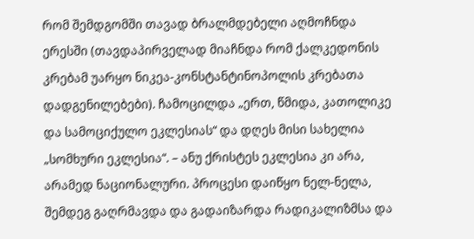რომ შემდგომში თავად ბრალმდებელი აღმოჩნდა ერესში (თავდაპირველად მიაჩნდა რომ ქალკედონის კრებამ უარყო ნიკეა-კონსტანტინოპოლის კრებათა დადგენილებები). ჩამოცილდა „ერთ, წმიდა, კათოლიკე და სამოციქულო ეკლესიას“ და დღეს მისი სახელია „სომხური ეკლესია“. – ანუ ქრისტეს ეკლესია კი არა, არამედ ნაციონალური. პროცესი დაიწყო ნელ-ნელა, შემდეგ გაღრმავდა და გადაიზარდა რადიკალიზმსა და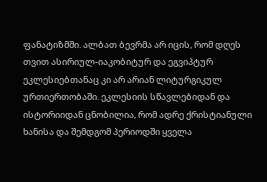ფანატიზმში. ალბათ ბევრმა არ იცის, რომ დღეს თვით ასირიულ-იაკობიტურ და ეგვიპტურ ეკლესიებთანაც კი არ არიან ლიტურგიკულ ურთიერთობაში. ეკლესიის სწავლებიდან და ისტორიიდან ცნობილია, რომ ადრე ქრისტიანული ხანისა და შემდგომ პერიოდში ყველა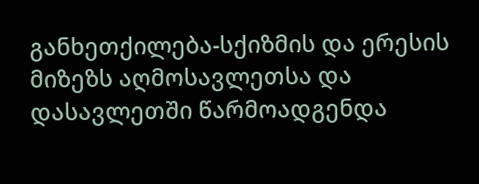განხეთქილება-სქიზმის და ერესის მიზეზს აღმოსავლეთსა და დასავლეთში წარმოადგენდა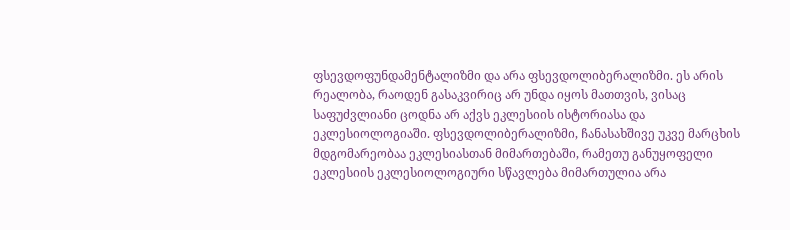ფსევდოფუნდამენტალიზმი და არა ფსევდოლიბერალიზმი. ეს არის რეალობა, რაოდენ გასაკვირიც არ უნდა იყოს მათთვის, ვისაც საფუძვლიანი ცოდნა არ აქვს ეკლესიის ისტორიასა და ეკლესიოლოგიაში. ფსევდოლიბერალიზმი, ჩანასახშივე უკვე მარცხის მდგომარეობაა ეკლესიასთან მიმართებაში, რამეთუ განუყოფელი ეკლესიის ეკლესიოლოგიური სწავლება მიმართულია არა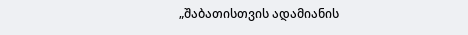„შაბათისთვის ადამიანის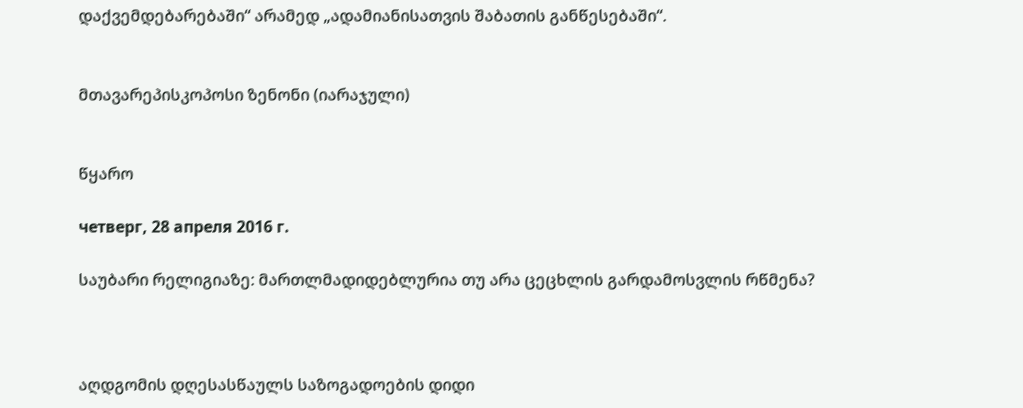დაქვემდებარებაში“ არამედ „ადამიანისათვის შაბათის განწესებაში“.


მთავარეპისკოპოსი ზენონი (იარაჯული)


წყარო

четверг, 28 апреля 2016 г.

საუბარი რელიგიაზე: მართლმადიდებლურია თუ არა ცეცხლის გარდამოსვლის რწმენა?



აღდგომის დღესასწაულს საზოგადოების დიდი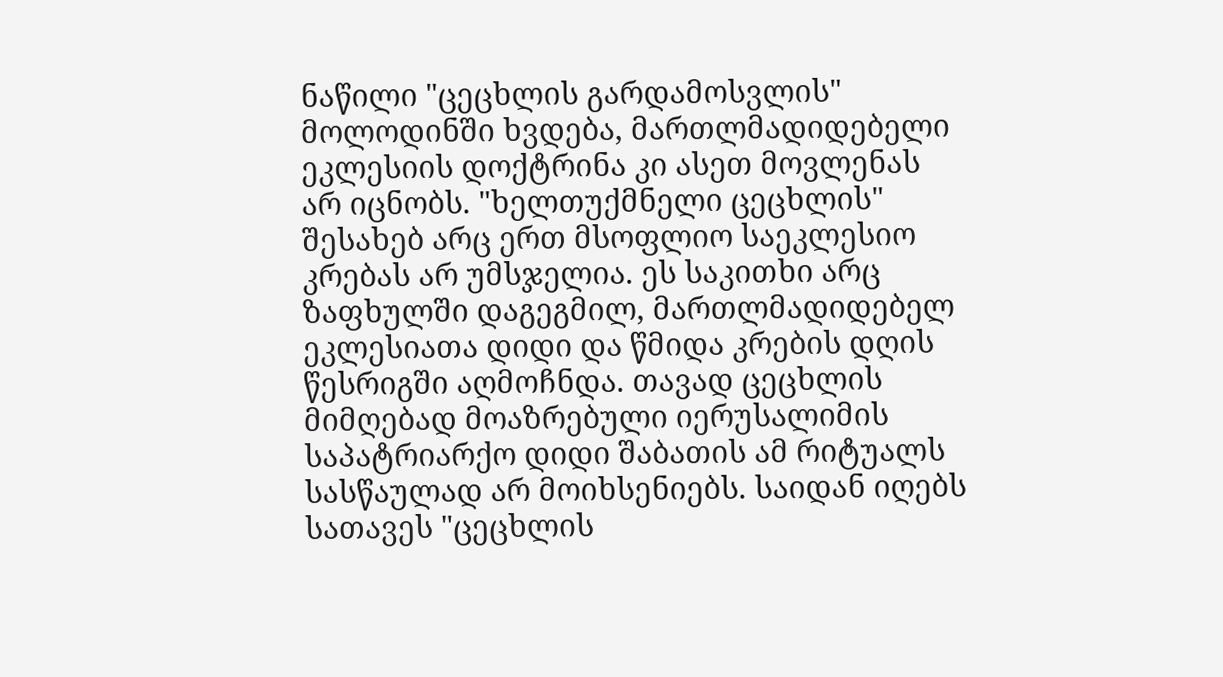ნაწილი "ცეცხლის გარდამოსვლის" მოლოდინში ხვდება, მართლმადიდებელი ეკლესიის დოქტრინა კი ასეთ მოვლენას არ იცნობს. "ხელთუქმნელი ცეცხლის" შესახებ არც ერთ მსოფლიო საეკლესიო კრებას არ უმსჯელია. ეს საკითხი არც ზაფხულში დაგეგმილ, მართლმადიდებელ ეკლესიათა დიდი და წმიდა კრების დღის წესრიგში აღმოჩნდა. თავად ცეცხლის მიმღებად მოაზრებული იერუსალიმის საპატრიარქო დიდი შაბათის ამ რიტუალს სასწაულად არ მოიხსენიებს. საიდან იღებს სათავეს "ცეცხლის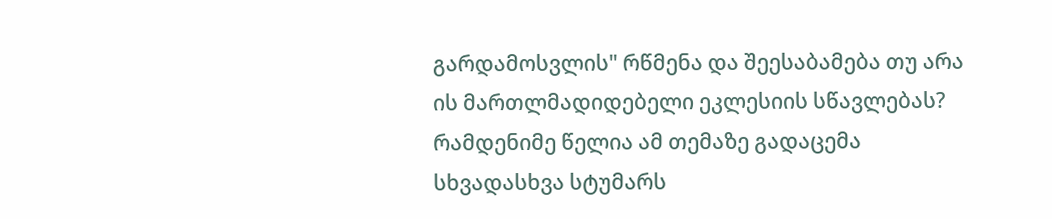გარდამოსვლის" რწმენა და შეესაბამება თუ არა ის მართლმადიდებელი ეკლესიის სწავლებას? რამდენიმე წელია ამ თემაზე გადაცემა სხვადასხვა სტუმარს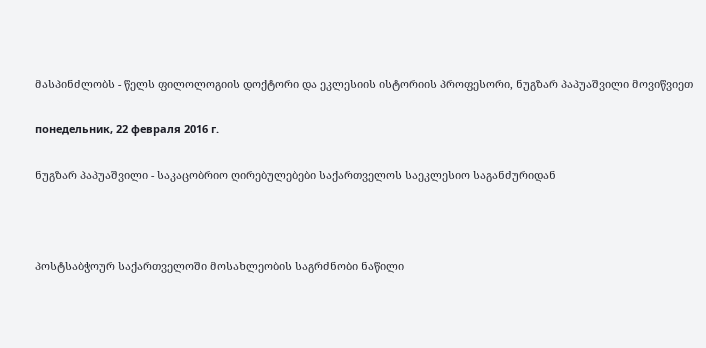მასპინძლობს - წელს ფილოლოგიის დოქტორი და ეკლესიის ისტორიის პროფესორი, ნუგზარ პაპუაშვილი მოვიწვიეთ

понедельник, 22 февраля 2016 г.

ნუგზარ პაპუაშვილი - საკაცობრიო ღირებულებები საქართველოს საეკლესიო საგანძურიდან



პოსტსაბჭოურ საქართველოში მოსახლეობის საგრძნობი ნაწილი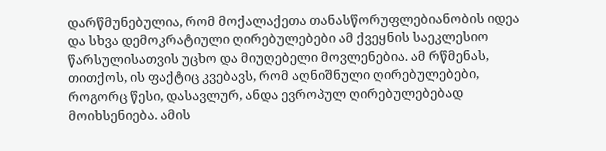დარწმუნებულია, რომ მოქალაქეთა თანასწორუფლებიანობის იდეა და სხვა დემოკრატიული ღირებულებები ამ ქვეყნის საეკლესიო წარსულისათვის უცხო და მიუღებელი მოვლენებია. ამ რწმენას, თითქოს, ის ფაქტიც კვებავს, რომ აღნიშნული ღირებულებები, როგორც წესი, დასავლურ, ანდა ევროპულ ღირებულებებად მოიხსენიება. ამის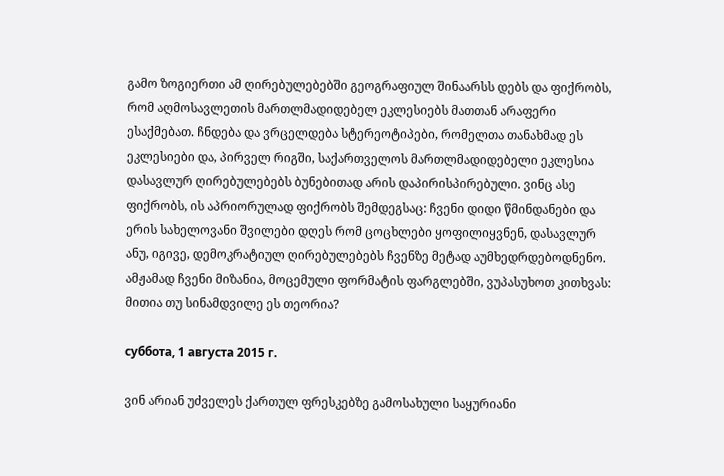გამო ზოგიერთი ამ ღირებულებებში გეოგრაფიულ შინაარსს დებს და ფიქრობს, რომ აღმოსავლეთის მართლმადიდებელ ეკლესიებს მათთან არაფერი ესაქმებათ. ჩნდება და ვრცელდება სტერეოტიპები, რომელთა თანახმად ეს ეკლესიები და, პირველ რიგში, საქართველოს მართლმადიდებელი ეკლესია დასავლურ ღირებულებებს ბუნებითად არის დაპირისპირებული. ვინც ასე ფიქრობს, ის აპრიორულად ფიქრობს შემდეგსაც: ჩვენი დიდი წმინდანები და ერის სახელოვანი შვილები დღეს რომ ცოცხლები ყოფილიყვნენ, დასავლურ ანუ, იგივე, დემოკრატიულ ღირებულებებს ჩვენზე მეტად აუმხედრდებოდნენო. ამჟამად ჩვენი მიზანია, მოცემული ფორმატის ფარგლებში, ვუპასუხოთ კითხვას: მითია თუ სინამდვილე ეს თეორია?

суббота, 1 августа 2015 г.

ვინ არიან უძველეს ქართულ ფრესკებზე გამოსახული საყურიანი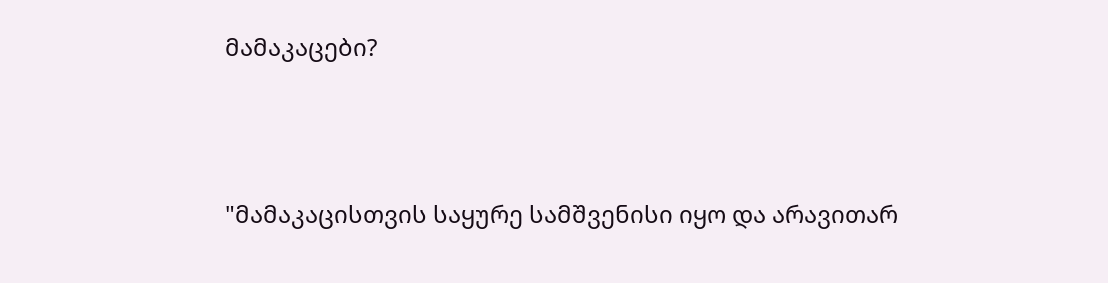მამაკაცები?



"მამაკაცისთვის საყურე სამშვენისი იყო და არავითარ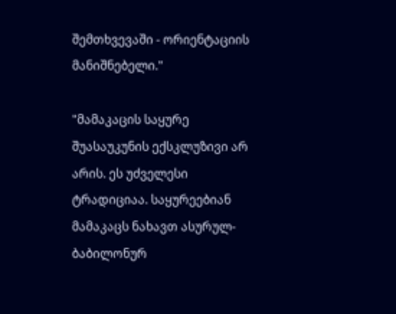შემთხვევაში - ორიენტაციის მანიშნებელი."

"მამაკაცის საყურე შუასაუკუნის ექსკლუზივი არ არის. ეს უძველესი ტრადიციაა. საყურეებიან მამაკაცს ნახავთ ასურულ-ბაბილონურ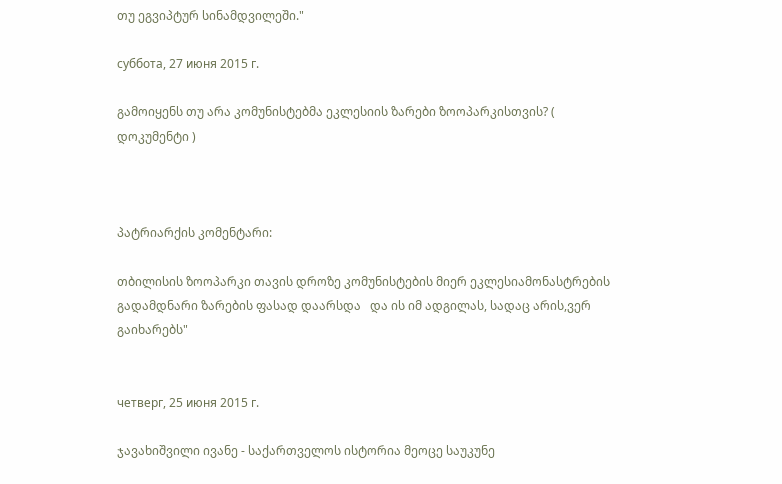თუ ეგვიპტურ სინამდვილეში."

суббота, 27 июня 2015 г.

გამოიყენს თუ არა კომუნისტებმა ეკლესიის ზარები ზოოპარკისთვის? ( დოკუმენტი )



პატრიარქის კომენტარი:

თბილისის ზოოპარკი თავის დროზე კომუნისტების მიერ ეკლესიამონასტრების გადამდნარი ზარების ფასად დაარსდა   და ის იმ ადგილას, სადაც არის,ვერ გაიხარებს"


четверг, 25 июня 2015 г.

ჯავახიშვილი ივანე - საქართველოს ისტორია მეოცე საუკუნე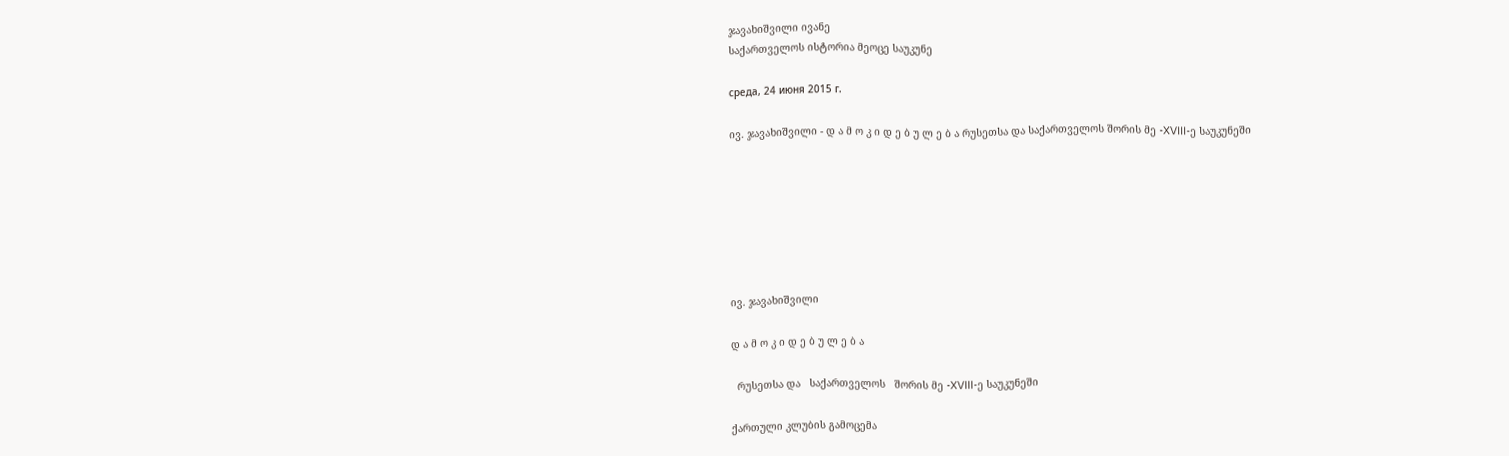ჯავახიშვილი ივანე
საქართველოს ისტორია მეოცე საუკუნე

среда, 24 июня 2015 г.

ივ. ჯავახიშვილი - დ ა მ ო კ ი დ ე ბ უ ლ ე ბ ა რუსეთსა და საქართველოს შორის მე -XVIII-ე საუკუნეში







ივ. ჯავახიშვილი

დ ა მ ო კ ი დ ე ბ უ ლ ე ბ ა

  რუსეთსა და   საქართველოს   შორის მე -XVIII-ე საუკუნეში

ქართული კლუბის გამოცემა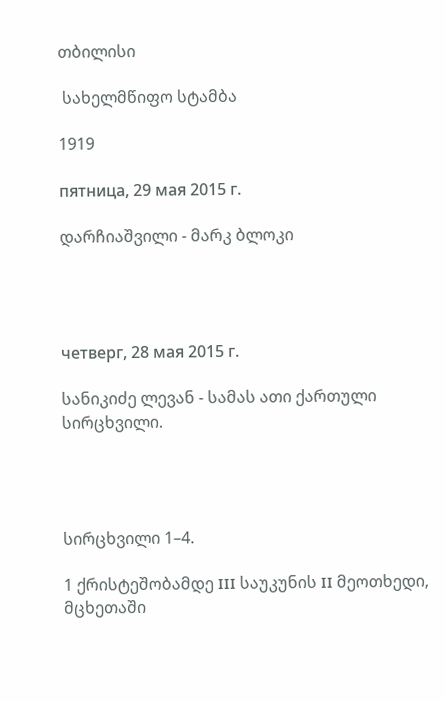თბილისი

 სახელმწიფო სტამბა

1919

пятница, 29 мая 2015 г.

დარჩიაშვილი - მარკ ბლოკი




четверг, 28 мая 2015 г.

სანიკიძე ლევან - სამას ათი ქართული სირცხვილი.




სირცხვილი 1–4.

1 ქრისტეშობამდე III საუკუნის II მეოთხედი, მცხეთაში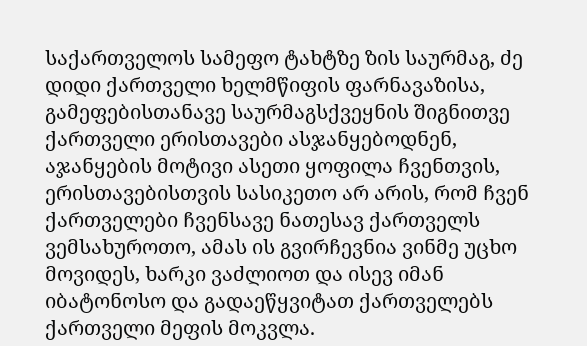საქართველოს სამეფო ტახტზე ზის საურმაგ, ძე დიდი ქართველი ხელმწიფის ფარნავაზისა,
გამეფებისთანავე საურმაგსქვეყნის შიგნითვე ქართველი ერისთავები ასჯანყებოდნენ, აჯანყების მოტივი ასეთი ყოფილა ჩვენთვის, ერისთავებისთვის სასიკეთო არ არის, რომ ჩვენ ქართველები ჩვენსავე ნათესავ ქართველს ვემსახუროთო, ამას ის გვირჩევნია ვინმე უცხო მოვიდეს, ხარკი ვაძლიოთ და ისევ იმან იბატონოსო და გადაეწყვიტათ ქართველებს ქართველი მეფის მოკვლა.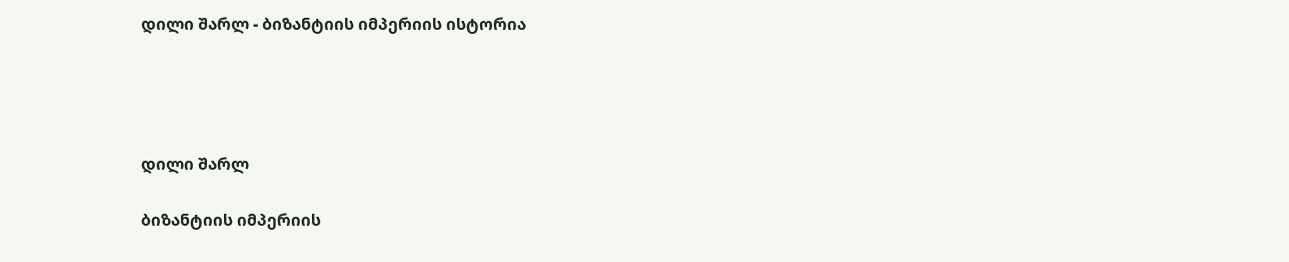დილი შარლ - ბიზანტიის იმპერიის ისტორია




დილი შარლ

ბიზანტიის იმპერიის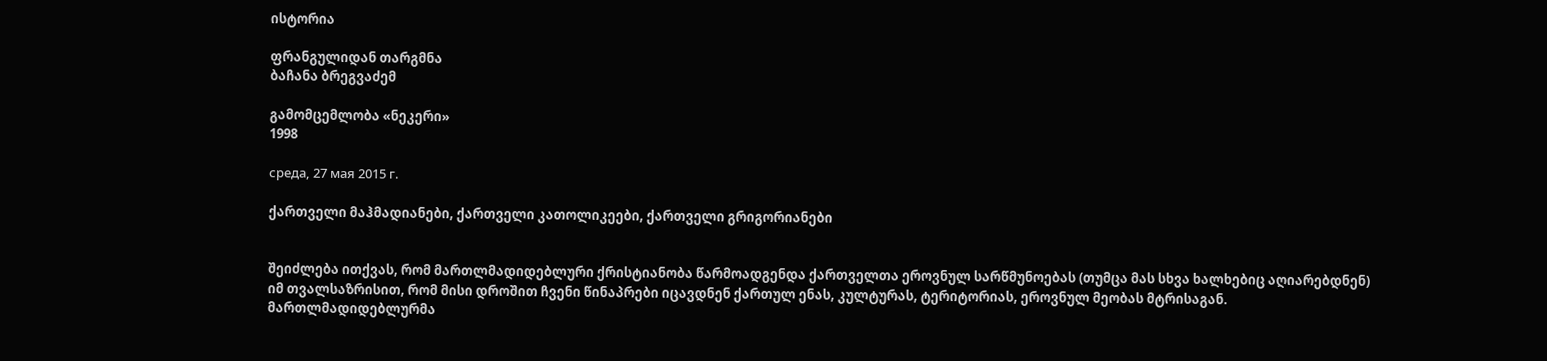ისტორია

ფრანგულიდან თარგმნა
ბაჩანა ბრეგვაძემ

გამომცემლობა «ნეკერი»
1998

среда, 27 мая 2015 г.

ქართველი მაჰმადიანები, ქართველი კათოლიკეები, ქართველი გრიგორიანები


შეიძლება ითქვას, რომ მართლმადიდებლური ქრისტიანობა წარმოადგენდა ქართველთა ეროვნულ სარწმუნოებას (თუმცა მას სხვა ხალხებიც აღიარებდნენ) იმ თვალსაზრისით, რომ მისი დროშით ჩვენი წინაპრები იცავდნენ ქართულ ენას, კულტურას, ტერიტორიას, ეროვნულ მეობას მტრისაგან. მართლმადიდებლურმა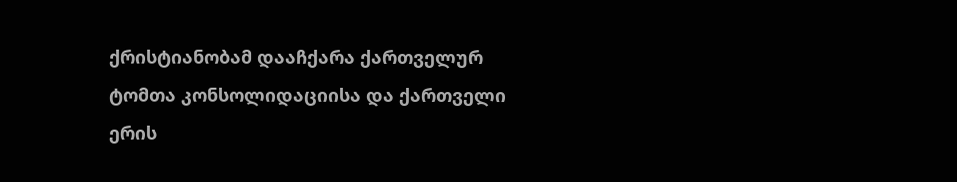ქრისტიანობამ დააჩქარა ქართველურ ტომთა კონსოლიდაციისა და ქართველი ერის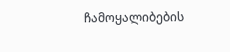ჩამოყალიბების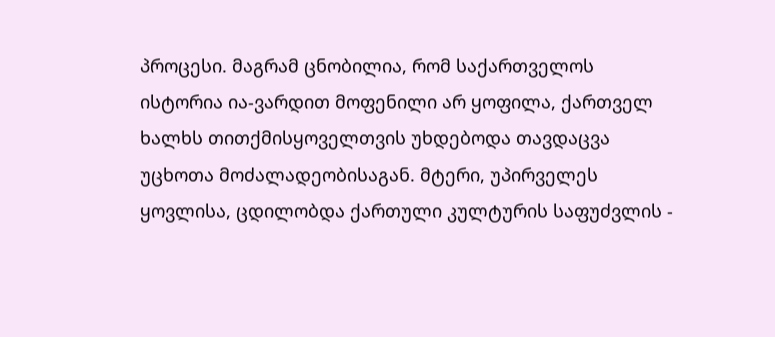პროცესი. მაგრამ ცნობილია, რომ საქართველოს ისტორია ია-ვარდით მოფენილი არ ყოფილა, ქართველ ხალხს თითქმისყოველთვის უხდებოდა თავდაცვა უცხოთა მოძალადეობისაგან. მტერი, უპირველეს ყოვლისა, ცდილობდა ქართული კულტურის საფუძვლის -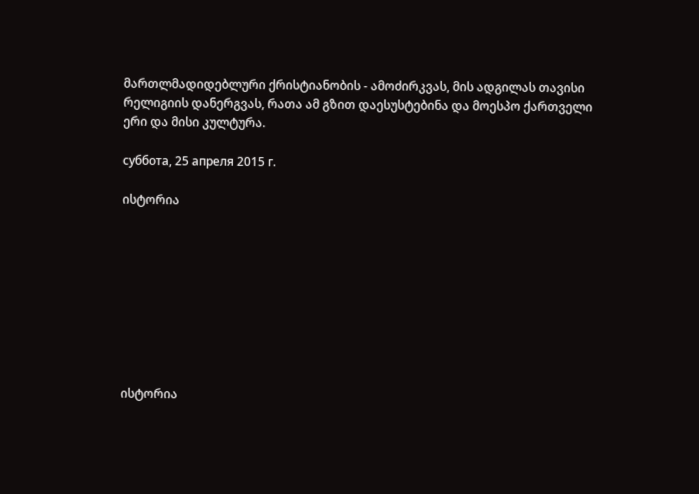მართლმადიდებლური ქრისტიანობის - ამოძირკვას, მის ადგილას თავისი რელიგიის დანერგვას, რათა ამ გზით დაესუსტებინა და მოესპო ქართველი ერი და მისი კულტურა.

суббота, 25 апреля 2015 г.

ისტორია









ისტორია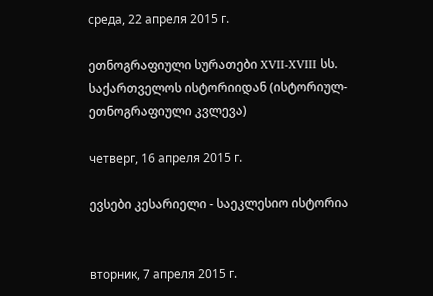среда, 22 апреля 2015 г.

ეთნოგრაფიული სურათები XVII-XVIII სს. საქართველოს ისტორიიდან (ისტორიულ-ეთნოგრაფიული კვლევა)

четверг, 16 апреля 2015 г.

ევსები კესარიელი - საეკლესიო ისტორია


вторник, 7 апреля 2015 г.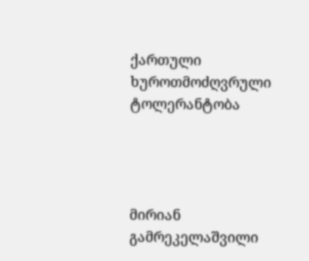ქართული ხუროთმოძღვრული ტოლერანტობა




მირიან გამრეკელაშვილი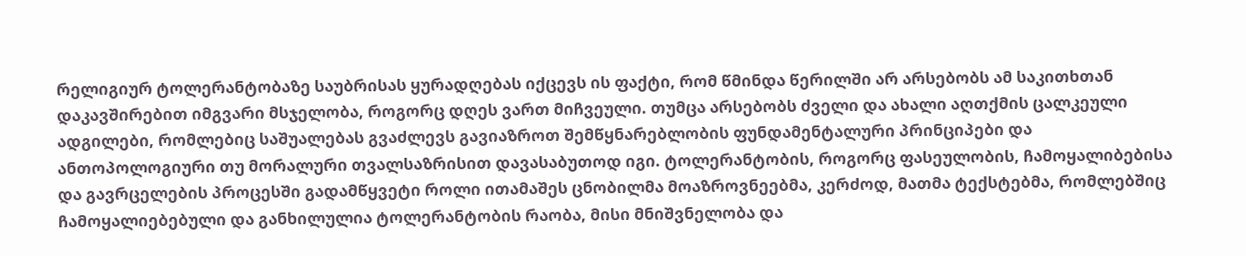რელიგიურ ტოლერანტობაზე საუბრისას ყურადღებას იქცევს ის ფაქტი, რომ წმინდა წერილში არ არსებობს ამ საკითხთან დაკავშირებით იმგვარი მსჯელობა, როგორც დღეს ვართ მიჩვეული. თუმცა არსებობს ძველი და ახალი აღთქმის ცალკეული ადგილები, რომლებიც საშუალებას გვაძლევს გავიაზროთ შემწყნარებლობის ფუნდამენტალური პრინციპები და ანთოპოლოგიური თუ მორალური თვალსაზრისით დავასაბუთოდ იგი. ტოლერანტობის, როგორც ფასეულობის, ჩამოყალიბებისა და გავრცელების პროცესში გადამწყვეტი როლი ითამაშეს ცნობილმა მოაზროვნეებმა, კერძოდ, მათმა ტექსტებმა, რომლებშიც ჩამოყალიებებული და განხილულია ტოლერანტობის რაობა, მისი მნიშვნელობა და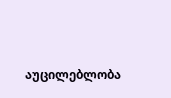აუცილებლობა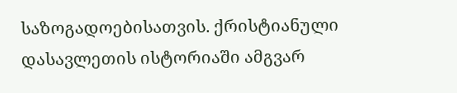საზოგადოებისათვის. ქრისტიანული დასავლეთის ისტორიაში ამგვარ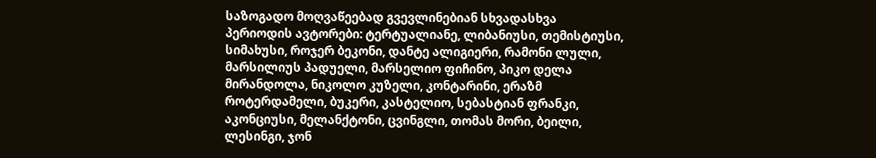საზოგადო მოღვაწეებად გვევლინებიან სხვადასხვა პერიოდის ავტორები: ტერტუალიანე, ლიბანიუსი, თემისტიუსი, სიმახუსი, როჯერ ბეკონი, დანტე ალიგიერი, რამონი ლული, მარსილიუს პადუელი, მარსელიო ფიჩინო, პიკო დელა მირანდოლა, ნიკოლო კუზელი, კონტარინი, ერაზმ როტერდამელი, ბუკერი, კასტელიო, სებასტიან ფრანკი, აკონციუსი, მელანქტონი, ცვინგლი, თომას მორი, ბეილი, ლესინგი, ჯონ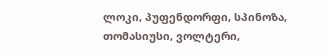ლოკი, პუფენდორფი, სპინოზა, თომასიუსი, ვოლტერი,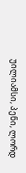უილიამსი, პენი, ლორდ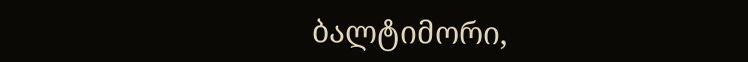ბალტიმორი,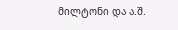მილტონი და ა.შ.